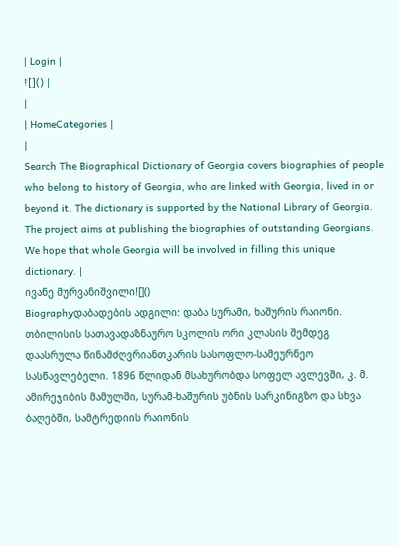| Login |
![]() |
|
| HomeCategories |
|
Search The Biographical Dictionary of Georgia covers biographies of people who belong to history of Georgia, who are linked with Georgia, lived in or beyond it. The dictionary is supported by the National Library of Georgia. The project aims at publishing the biographies of outstanding Georgians. We hope that whole Georgia will be involved in filling this unique dictionary. |
ივანე მურვანიშვილი![]()
Biographyდაბადების ადგილი: დაბა სურამი, ხაშურის რაიონი. თბილისის სათავადაზნაურო სკოლის ორი კლასის შემდეგ დაასრულა წინამძღვრიანთკარის სასოფლო-სამეურნეო სასწავლებელი. 1896 წლიდან მსახურობდა სოფელ ავლევში, კ. მ. ამირეჯიბის მამულში, სურამ-ხაშურის უბნის სარკინიგზო და სხვა ბაღებში, სამტრედიის რაიონის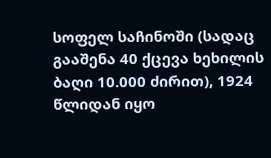სოფელ საჩინოში (სადაც გააშენა 40 ქცევა ხეხილის ბაღი 10.000 ძირით), 1924 წლიდან იყო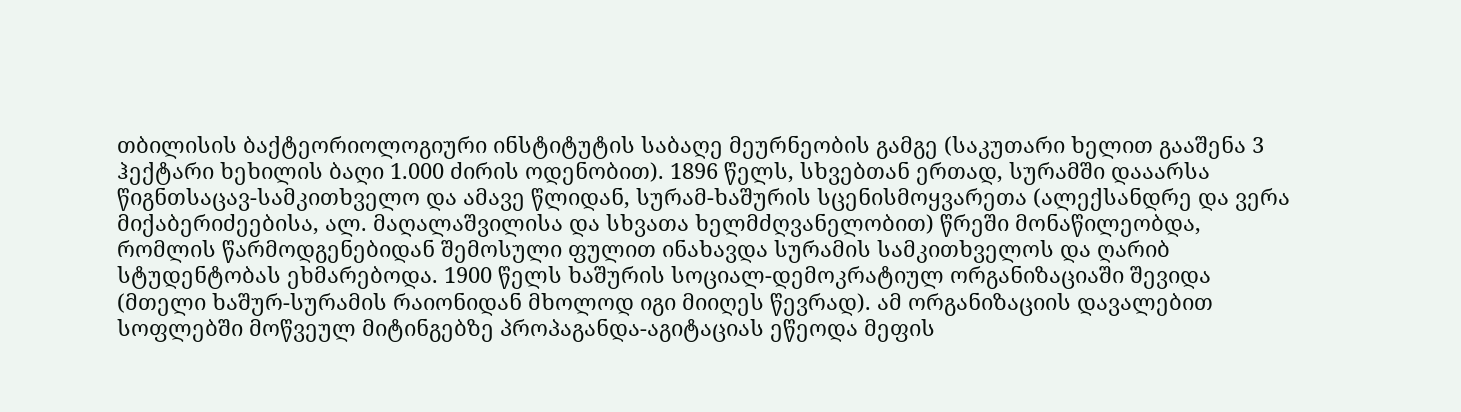თბილისის ბაქტეორიოლოგიური ინსტიტუტის საბაღე მეურნეობის გამგე (საკუთარი ხელით გააშენა 3 ჰექტარი ხეხილის ბაღი 1.000 ძირის ოდენობით). 1896 წელს, სხვებთან ერთად, სურამში დააარსა წიგნთსაცავ-სამკითხველო და ამავე წლიდან, სურამ-ხაშურის სცენისმოყვარეთა (ალექსანდრე და ვერა მიქაბერიძეებისა, ალ. მაღალაშვილისა და სხვათა ხელმძღვანელობით) წრეში მონაწილეობდა, რომლის წარმოდგენებიდან შემოსული ფულით ინახავდა სურამის სამკითხველოს და ღარიბ სტუდენტობას ეხმარებოდა. 1900 წელს ხაშურის სოციალ-დემოკრატიულ ორგანიზაციაში შევიდა (მთელი ხაშურ-სურამის რაიონიდან მხოლოდ იგი მიიღეს წევრად). ამ ორგანიზაციის დავალებით სოფლებში მოწვეულ მიტინგებზე პროპაგანდა-აგიტაციას ეწეოდა მეფის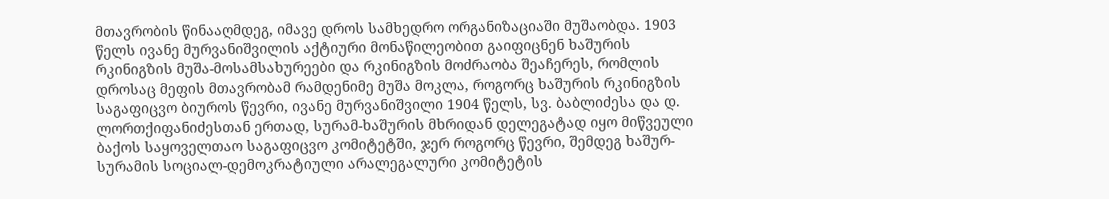მთავრობის წინააღმდეგ, იმავე დროს სამხედრო ორგანიზაციაში მუშაობდა. 1903 წელს ივანე მურვანიშვილის აქტიური მონაწილეობით გაიფიცნენ ხაშურის რკინიგზის მუშა-მოსამსახურეები და რკინიგზის მოძრაობა შეაჩერეს, რომლის დროსაც მეფის მთავრობამ რამდენიმე მუშა მოკლა, როგორც ხაშურის რკინიგზის საგაფიცვო ბიუროს წევრი, ივანე მურვანიშვილი 1904 წელს, სვ. ბაბლიძესა და დ. ლორთქიფანიძესთან ერთად, სურამ-ხაშურის მხრიდან დელეგატად იყო მიწვეული ბაქოს საყოველთაო საგაფიცვო კომიტეტში, ჯერ როგორც წევრი, შემდეგ ხაშურ-სურამის სოციალ-დემოკრატიული არალეგალური კომიტეტის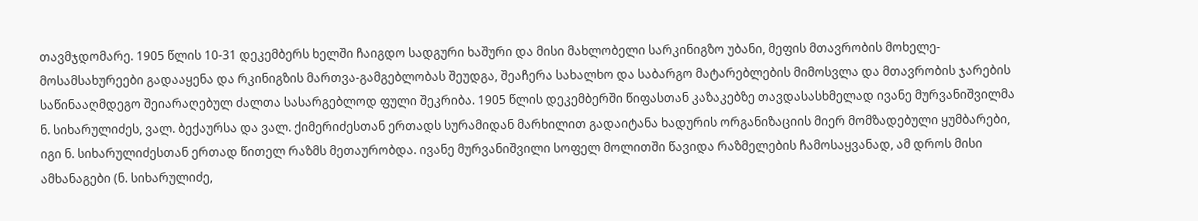თავმჯდომარე. 1905 წლის 10-31 დეკემბერს ხელში ჩაიგდო სადგური ხაშური და მისი მახლობელი სარკინიგზო უბანი, მეფის მთავრობის მოხელე-მოსამსახურეები გადააყენა და რკინიგზის მართვა-გამგებლობას შეუდგა, შეაჩერა სახალხო და საბარგო მატარებლების მიმოსვლა და მთავრობის ჯარების საწინააღმდეგო შეიარაღებულ ძალთა სასარგებლოდ ფული შეკრიბა. 1905 წლის დეკემბერში წიფასთან კაზაკებზე თავდასასხმელად ივანე მურვანიშვილმა ნ. სიხარულიძეს, ვალ. ბექაურსა და ვალ. ქიმერიძესთან ერთადს სურამიდან მარხილით გადაიტანა ხადურის ორგანიზაციის მიერ მომზადებული ყუმბარები, იგი ნ. სიხარულიძესთან ერთად წითელ რაზმს მეთაურობდა. ივანე მურვანიშვილი სოფელ მოლითში წავიდა რაზმელების ჩამოსაყვანად, ამ დროს მისი ამხანაგები (ნ. სიხარულიძე,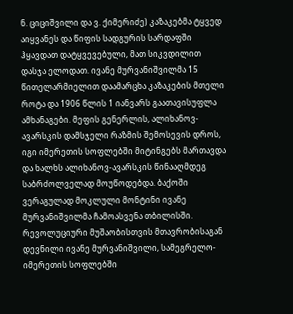ნ. ციციშვილი და ვ. ქიმერიძე) კაზაკებმა ტყვედ აიყვანეს და წიფის სადგურის სარდაფში ჰყავდათ დატყვევებული, მათ სიკვდილით დასჯა ელოდათ. ივანე მურვანიშვილმა 15 წითელარმიელით დაამარცხა კაზაკების მთელი როტა და 1906 წლის 1 იანვარს გაათავისუფლა ამხანაგები. მეფის გენერლის, ალიხანოვ-ავარსკის დამსჯელი რაზმის შემოსევის დროს, იგი იმერეთის სოფლებში მიტინგებს მართავდა და ხალხს ალიხანოვ-ავარსკის წინააღმდეგ საბრძოლველად მოუწოდებდა. ბაქოში ვერაგულად მოკლული მონტინი ივანე მურვანიშვილმა ჩამოასვენა თბილისში. რევოლუციური მუშაობისთვის მთავრობისაგან დევნილი ივანე მურვანიშვილი, სამეგრელო-იმერეთის სოფლებში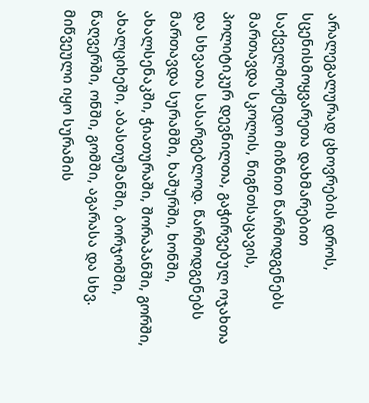არალეგალურად ცხოვრების დროს, სცენისმოყვარეთა დახმარებით საქველმოქმედო მიზნით წარმოდგენებს მართავდა სკოლის, წიგნთსაცავის, პოლიტიკურ დევნილთა, გაჭირვებულ ოჯახთა და სხვათა სასარგებლოდ. წარმოდგენებს მართავდა სურამში, ხაშურში, ხონში, ახალსენაკში, ჭიათურაში, შორაპანში, გორში, ახალციხეში, აბასთუმანში, ბორჯომში, წაღვერში, ონში, გომში, აგარასა და სხვ. მიწვეული იყო სურამის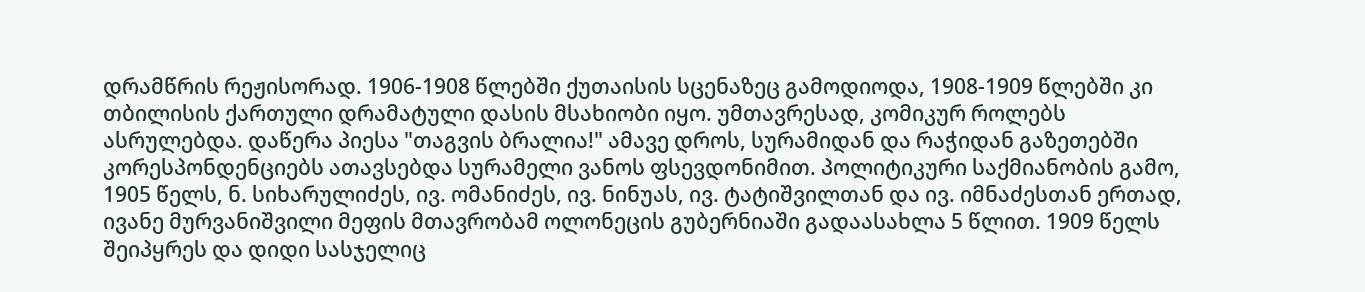დრამწრის რეჟისორად. 1906-1908 წლებში ქუთაისის სცენაზეც გამოდიოდა, 1908-1909 წლებში კი თბილისის ქართული დრამატული დასის მსახიობი იყო. უმთავრესად, კომიკურ როლებს ასრულებდა. დაწერა პიესა "თაგვის ბრალია!" ამავე დროს, სურამიდან და რაჭიდან გაზეთებში კორესპონდენციებს ათავსებდა სურამელი ვანოს ფსევდონიმით. პოლიტიკური საქმიანობის გამო, 1905 წელს, ნ. სიხარულიძეს, ივ. ომანიძეს, ივ. ნინუას, ივ. ტატიშვილთან და ივ. იმნაძესთან ერთად, ივანე მურვანიშვილი მეფის მთავრობამ ოლონეცის გუბერნიაში გადაასახლა 5 წლით. 1909 წელს შეიპყრეს და დიდი სასჯელიც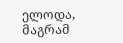ელოდა, მაგრამ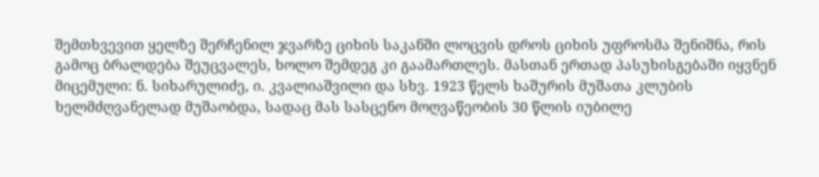შემთხვევით ყელზე შერჩენილ ჯვარზე ციხის საკანში ლოცვის დროს ციხის უფროსმა შენიშნა, რის გამოც ბრალდება შეუცვალეს, ხოლო შემდეგ კი გაამართლეს. მასთან ერთად პასუხისგებაში იყვნენ მიცემული: ნ. სიხარულიძე, ი. კვალიაშვილი და სხვ. 1923 წელს ხაშურის მუშათა კლუბის ხელმძღვანელად მუშაობდა, სადაც მას სასცენო მოღვაწეობის 30 წლის იუბილე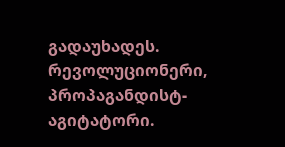გადაუხადეს. რევოლუციონერი, პროპაგანდისტ-აგიტატორი.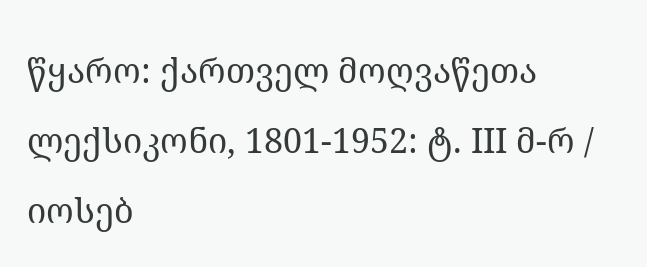წყარო: ქართველ მოღვაწეთა ლექსიკონი, 1801-1952: ტ. III მ-რ / იოსებ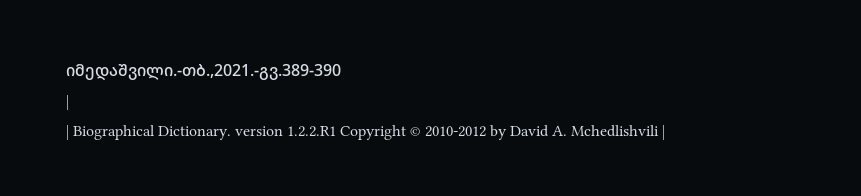იმედაშვილი.-თბ.,2021.-გვ.389-390
|
| Biographical Dictionary. version 1.2.2.R1 Copyright © 2010-2012 by David A. Mchedlishvili |